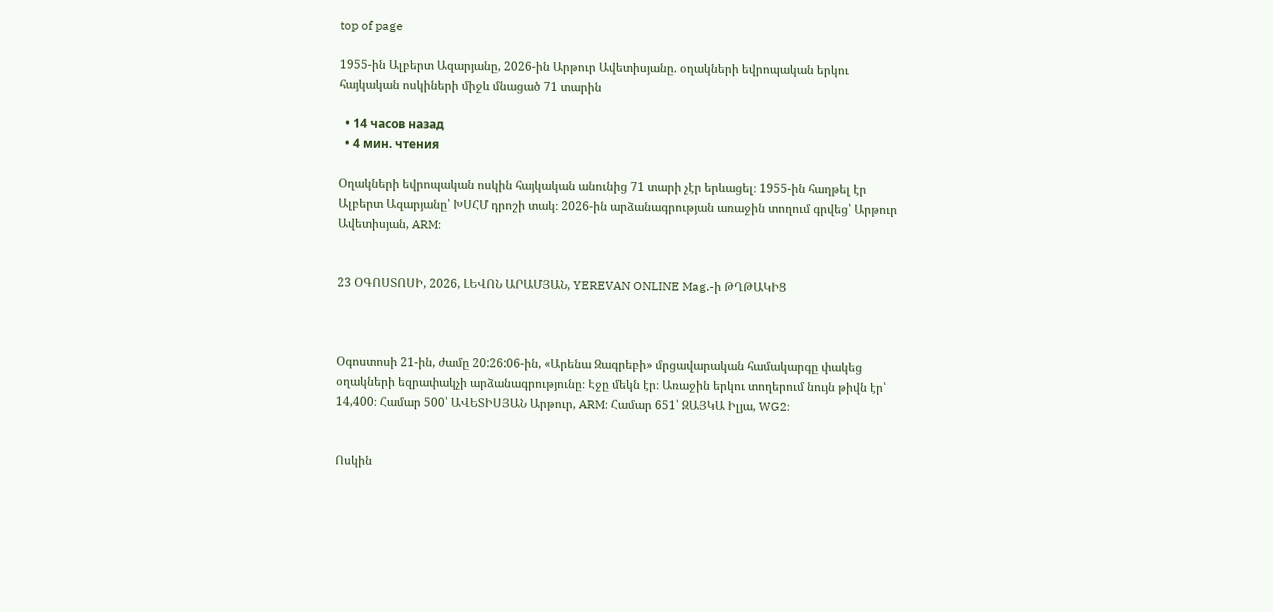top of page

1955-ին Ալբերտ Ազարյանը, 2026-ին Արթուր Ավետիսյանը. օղակների եվրոպական երկու հայկական ոսկիների միջև մնացած 71 տարին

  • 14 часов назад
  • 4 мин. чтения

Օղակների եվրոպական ոսկին հայկական անունից 71 տարի չէր երևացել։ 1955-ին հաղթել էր Ալբերտ Ազարյանը՝ ԽՍՀՄ դրոշի տակ։ 2026-ին արձանագրության առաջին տողում գրվեց՝ Արթուր Ավետիսյան, ARM։


23 ՕԳՈՍՏՈՍԻ, 2026, ԼԵՎՈՆ ԱՐԱՄՅԱՆ, YEREVAN ONLINE Mag.-ի ԹՂԹԱԿԻՑ



Օգոստոսի 21-ին, ժամը 20:26:06-ին, «Արենա Զագրեբի» մրցավարական համակարգը փակեց օղակների եզրափակչի արձանագրությունը։ Էջը մեկն էր։ Առաջին երկու տողերում նույն թիվն էր՝ 14,400։ Համար 500՝ ԱՎԵՏԻՍՅԱՆ Արթուր, ARM։ Համար 651՝ ԶԱՅԿԱ Իլյա, WG2։


Ոսկին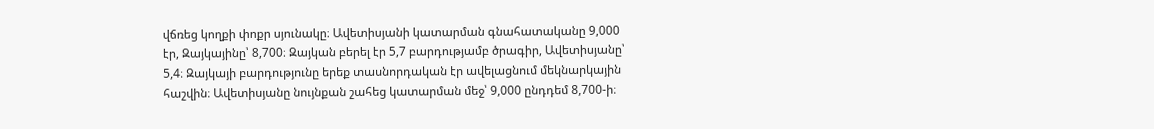վճռեց կողքի փոքր սյունակը։ Ավետիսյանի կատարման գնահատականը 9,000 էր, Զայկայինը՝ 8,700։ Զայկան բերել էր 5,7 բարդությամբ ծրագիր, Ավետիսյանը՝ 5,4։ Զայկայի բարդությունը երեք տասնորդական էր ավելացնում մեկնարկային հաշվին։ Ավետիսյանը նույնքան շահեց կատարման մեջ՝ 9,000 ընդդեմ 8,700-ի։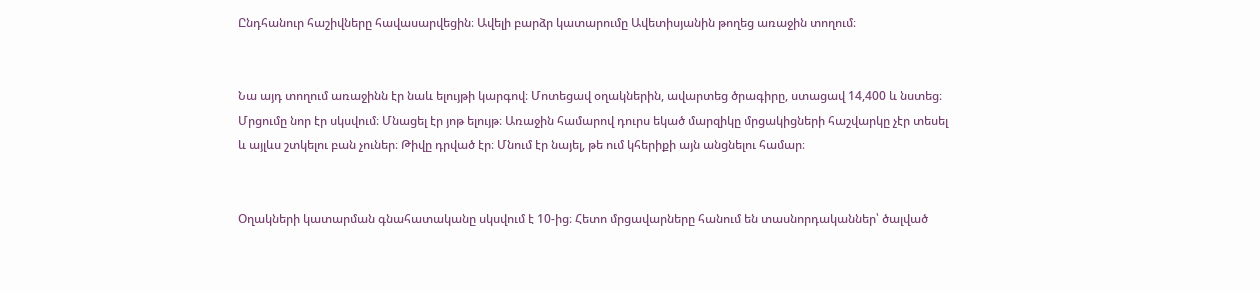Ընդհանուր հաշիվները հավասարվեցին։ Ավելի բարձր կատարումը Ավետիսյանին թողեց առաջին տողում։


Նա այդ տողում առաջինն էր նաև ելույթի կարգով։ Մոտեցավ օղակներին, ավարտեց ծրագիրը, ստացավ 14,400 և նստեց։ Մրցումը նոր էր սկսվում։ Մնացել էր յոթ ելույթ։ Առաջին համարով դուրս եկած մարզիկը մրցակիցների հաշվարկը չէր տեսել և այլևս շտկելու բան չուներ։ Թիվը դրված էր։ Մնում էր նայել, թե ում կհերիքի այն անցնելու համար։


Օղակների կատարման գնահատականը սկսվում է 10-ից։ Հետո մրցավարները հանում են տասնորդականներ՝ ծալված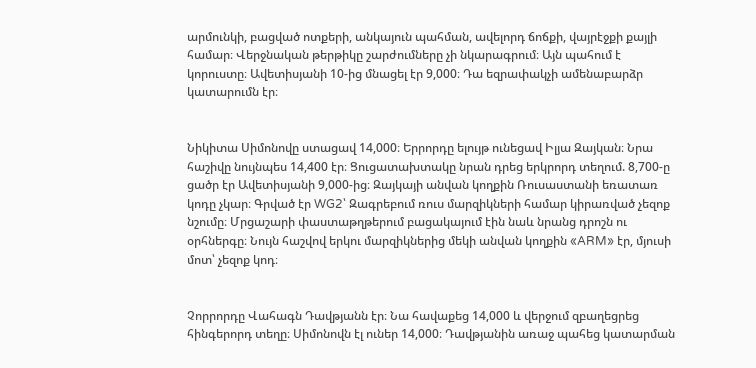արմունկի, բացված ոտքերի, անկայուն պահման, ավելորդ ճոճքի, վայրէջքի քայլի համար։ Վերջնական թերթիկը շարժումները չի նկարագրում։ Այն պահում է կորուստը։ Ավետիսյանի 10-ից մնացել էր 9,000։ Դա եզրափակչի ամենաբարձր կատարումն էր։


Նիկիտա Սիմոնովը ստացավ 14,000։ Երրորդը ելույթ ունեցավ Իլյա Զայկան։ Նրա հաշիվը նույնպես 14,400 էր։ Ցուցատախտակը նրան դրեց երկրորդ տեղում. 8,700-ը ցածր էր Ավետիսյանի 9,000-ից։ Զայկայի անվան կողքին Ռուսաստանի եռատառ կոդը չկար։ Գրված էր WG2՝ Զագրեբում ռուս մարզիկների համար կիրառված չեզոք նշումը։ Մրցաշարի փաստաթղթերում բացակայում էին նաև նրանց դրոշն ու օրհներգը։ Նույն հաշվով երկու մարզիկներից մեկի անվան կողքին «ARM» էր, մյուսի մոտ՝ չեզոք կոդ։


Չորրորդը Վահագն Դավթյանն էր։ Նա հավաքեց 14,000 և վերջում զբաղեցրեց հինգերորդ տեղը։ Սիմոնովն էլ ուներ 14,000։ Դավթյանին առաջ պահեց կատարման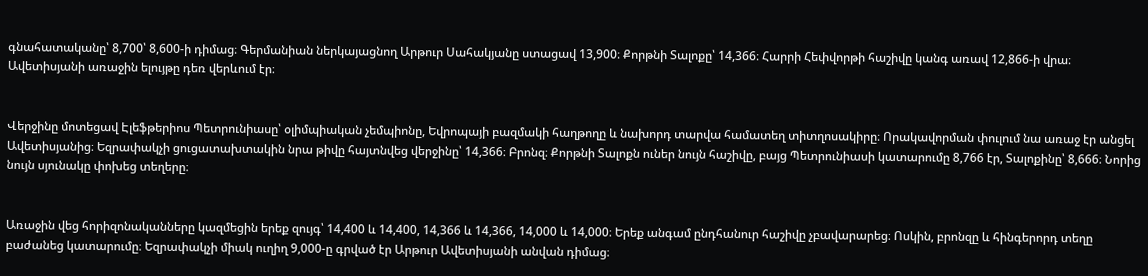գնահատականը՝ 8,700՝ 8,600-ի դիմաց։ Գերմանիան ներկայացնող Արթուր Սահակյանը ստացավ 13,900։ Քորթնի Տալոքը՝ 14,366։ Հարրի Հեփվորթի հաշիվը կանգ առավ 12,866-ի վրա։ Ավետիսյանի առաջին ելույթը դեռ վերևում էր։


Վերջինը մոտեցավ Էլեֆթերիոս Պետրունիասը՝ օլիմպիական չեմպիոնը, Եվրոպայի բազմակի հաղթողը և նախորդ տարվա համատեղ տիտղոսակիրը։ Որակավորման փուլում նա առաջ էր անցել Ավետիսյանից։ Եզրափակչի ցուցատախտակին նրա թիվը հայտնվեց վերջինը՝ 14,366։ Բրոնզ։ Քորթնի Տալոքն ուներ նույն հաշիվը, բայց Պետրունիասի կատարումը 8,766 էր, Տալոքինը՝ 8,666։ Նորից նույն սյունակը փոխեց տեղերը։


Առաջին վեց հորիզոնականները կազմեցին երեք զույգ՝ 14,400 և 14,400, 14,366 և 14,366, 14,000 և 14,000։ Երեք անգամ ընդհանուր հաշիվը չբավարարեց։ Ոսկին, բրոնզը և հինգերորդ տեղը բաժանեց կատարումը։ Եզրափակչի միակ ուղիղ 9,000-ը գրված էր Արթուր Ավետիսյանի անվան դիմաց։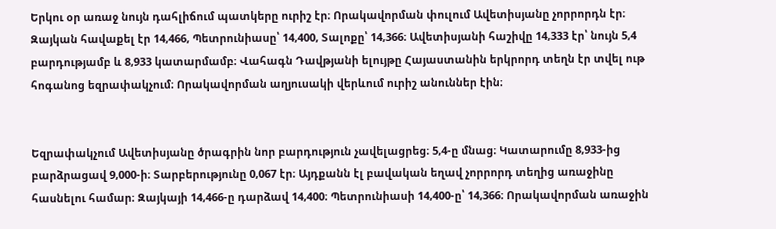Երկու օր առաջ նույն դահլիճում պատկերը ուրիշ էր։ Որակավորման փուլում Ավետիսյանը չորրորդն էր։ Զայկան հավաքել էր 14,466, Պետրունիասը՝ 14,400, Տալոքը՝ 14,366։ Ավետիսյանի հաշիվը 14,333 էր՝ նույն 5,4 բարդությամբ և 8,933 կատարմամբ։ Վահագն Դավթյանի ելույթը Հայաստանին երկրորդ տեղն էր տվել ութ հոգանոց եզրափակչում։ Որակավորման աղյուսակի վերևում ուրիշ անուններ էին։


Եզրափակչում Ավետիսյանը ծրագրին նոր բարդություն չավելացրեց։ 5,4-ը մնաց։ Կատարումը 8,933-ից բարձրացավ 9,000-ի։ Տարբերությունը 0,067 էր։ Այդքանն էլ բավական եղավ չորրորդ տեղից առաջինը հասնելու համար։ Զայկայի 14,466-ը դարձավ 14,400։ Պետրունիասի 14,400-ը՝ 14,366։ Որակավորման առաջին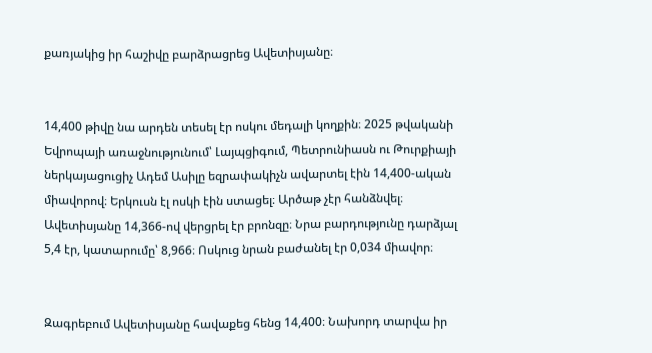քառյակից իր հաշիվը բարձրացրեց Ավետիսյանը։


14,400 թիվը նա արդեն տեսել էր ոսկու մեդալի կողքին։ 2025 թվականի Եվրոպայի առաջնությունում՝ Լայպցիգում, Պետրունիասն ու Թուրքիայի ներկայացուցիչ Ադեմ Ասիլը եզրափակիչն ավարտել էին 14,400-ական միավորով։ Երկուսն էլ ոսկի էին ստացել։ Արծաթ չէր հանձնվել։ Ավետիսյանը 14,366-ով վերցրել էր բրոնզը։ Նրա բարդությունը դարձյալ 5,4 էր, կատարումը՝ 8,966։ Ոսկուց նրան բաժանել էր 0,034 միավոր։


Զագրեբում Ավետիսյանը հավաքեց հենց 14,400։ Նախորդ տարվա իր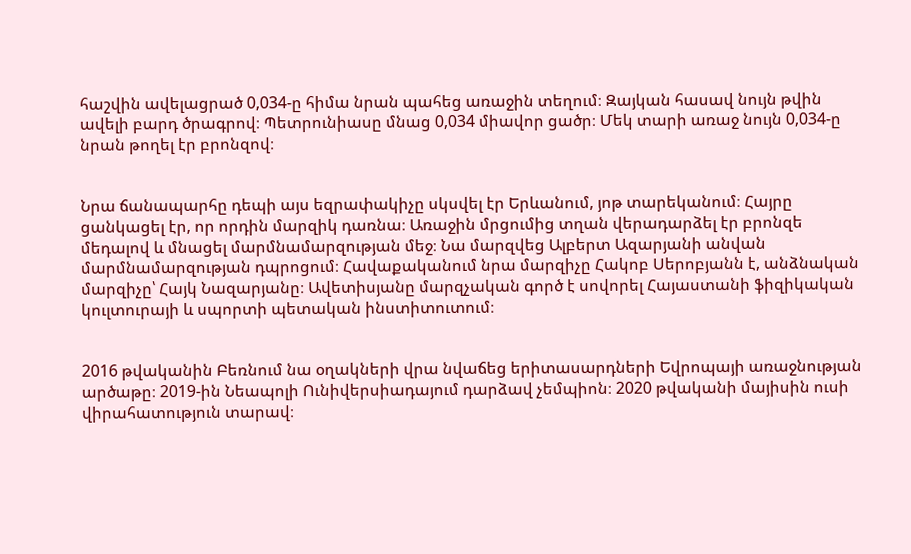հաշվին ավելացրած 0,034-ը հիմա նրան պահեց առաջին տեղում։ Զայկան հասավ նույն թվին ավելի բարդ ծրագրով։ Պետրունիասը մնաց 0,034 միավոր ցածր։ Մեկ տարի առաջ նույն 0,034-ը նրան թողել էր բրոնզով։


Նրա ճանապարհը դեպի այս եզրափակիչը սկսվել էր Երևանում, յոթ տարեկանում։ Հայրը ցանկացել էր, որ որդին մարզիկ դառնա։ Առաջին մրցումից տղան վերադարձել էր բրոնզե մեդալով և մնացել մարմնամարզության մեջ։ Նա մարզվեց Ալբերտ Ազարյանի անվան մարմնամարզության դպրոցում։ Հավաքականում նրա մարզիչը Հակոբ Սերոբյանն է, անձնական մարզիչը՝ Հայկ Նազարյանը։ Ավետիսյանը մարզչական գործ է սովորել Հայաստանի ֆիզիկական կուլտուրայի և սպորտի պետական ինստիտուտում։


2016 թվականին Բեռնում նա օղակների վրա նվաճեց երիտասարդների Եվրոպայի առաջնության արծաթը։ 2019-ին Նեապոլի Ունիվերսիադայում դարձավ չեմպիոն։ 2020 թվականի մայիսին ուսի վիրահատություն տարավ։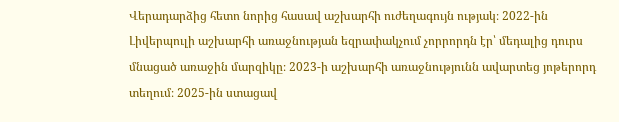Վերադարձից հետո նորից հասավ աշխարհի ուժեղագույն ությակ։ 2022-ին Լիվերպուլի աշխարհի առաջնության եզրափակչում չորրորդն էր՝ մեդալից դուրս մնացած առաջին մարզիկը։ 2023-ի աշխարհի առաջնությունն ավարտեց յոթերորդ տեղում։ 2025-ին ստացավ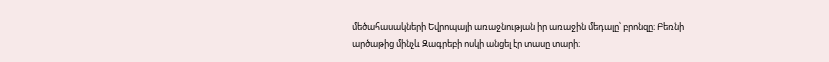մեծահասակների Եվրոպայի առաջնության իր առաջին մեդալը՝ բրոնզը։ Բեռնի արծաթից մինչև Զագրեբի ոսկի անցել էր տասը տարի։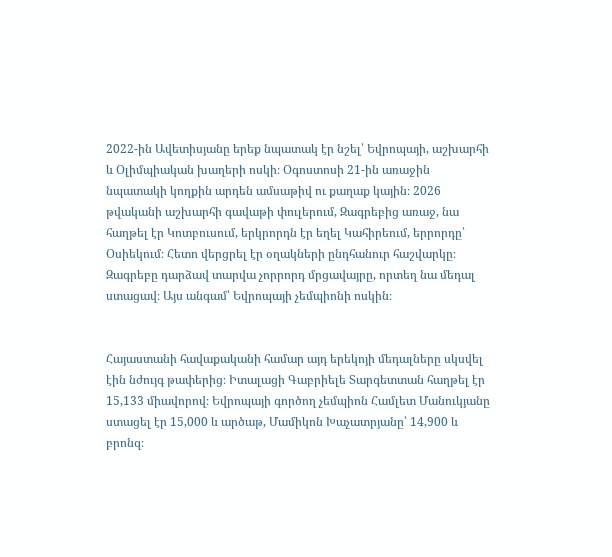2022-ին Ավետիսյանը երեք նպատակ էր նշել՝ Եվրոպայի, աշխարհի և Օլիմպիական խաղերի ոսկի։ Օգոստոսի 21-ին առաջին նպատակի կողքին արդեն ամսաթիվ ու քաղաք կային։ 2026 թվականի աշխարհի գավաթի փուլերում, Զագրեբից առաջ, նա հաղթել էր Կոտբուսում, երկրորդն էր եղել Կահիրեում, երրորդը՝ Օսիեկում։ Հետո վերցրել էր օղակների ընդհանուր հաշվարկը։ Զագրեբը դարձավ տարվա չորրորդ մրցավայրը, որտեղ նա մեդալ ստացավ։ Այս անգամ՝ Եվրոպայի չեմպիոնի ոսկին։


Հայաստանի հավաքականի համար այդ երեկոյի մեդալները սկսվել էին նժույգ թափերից։ Իտալացի Գաբրիելե Տարգետտան հաղթել էր 15,133 միավորով։ Եվրոպայի գործող չեմպիոն Համլետ Մանուկյանը ստացել էր 15,000 և արծաթ, Մամիկոն Խաչատրյանը՝ 14,900 և բրոնզ։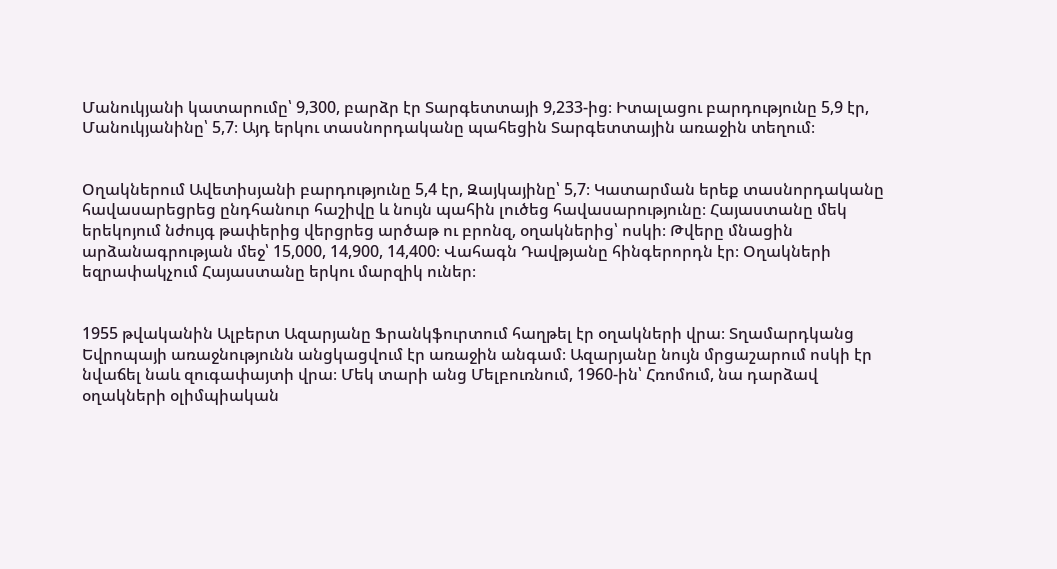Մանուկյանի կատարումը՝ 9,300, բարձր էր Տարգետտայի 9,233-ից։ Իտալացու բարդությունը 5,9 էր, Մանուկյանինը՝ 5,7։ Այդ երկու տասնորդականը պահեցին Տարգետտային առաջին տեղում։


Օղակներում Ավետիսյանի բարդությունը 5,4 էր, Զայկայինը՝ 5,7։ Կատարման երեք տասնորդականը հավասարեցրեց ընդհանուր հաշիվը և նույն պահին լուծեց հավասարությունը։ Հայաստանը մեկ երեկոյում նժույգ թափերից վերցրեց արծաթ ու բրոնզ, օղակներից՝ ոսկի։ Թվերը մնացին արձանագրության մեջ՝ 15,000, 14,900, 14,400։ Վահագն Դավթյանը հինգերորդն էր։ Օղակների եզրափակչում Հայաստանը երկու մարզիկ ուներ։


1955 թվականին Ալբերտ Ազարյանը Ֆրանկֆուրտում հաղթել էր օղակների վրա։ Տղամարդկանց Եվրոպայի առաջնությունն անցկացվում էր առաջին անգամ։ Ազարյանը նույն մրցաշարում ոսկի էր նվաճել նաև զուգափայտի վրա։ Մեկ տարի անց Մելբուռնում, 1960-ին՝ Հռոմում, նա դարձավ օղակների օլիմպիական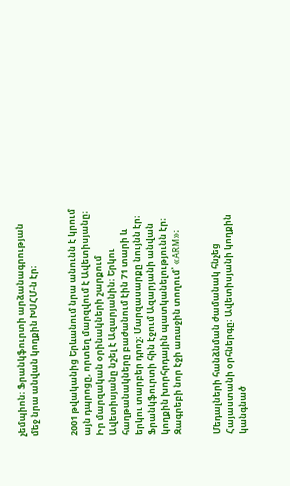չեմպիոն։ Ֆրանկֆուրտի արձանագրության մեջ նրա անվան կողքին ԽՍՀՄ-ն էր։


2001 թվականից Երևանում նրա անունն է կրում այն դպրոցը, որտեղ մարզվում է Ավետիսյանը։ Իր մարզական օրինակների շարքում Ավետիսյանը նշել է Ազարյանին։ Երկու հաղթանակները բաժանում էին 71 տարի և երկու տարբեր դրոշ։ Մարզասարքը նույնն էր։ Ֆրանկֆուրտի հին էջում Ազարյանի անվան կողքին խորհրդային պատկանելությունն էր։ Զագրեբի նոր էջի առաջին տողում՝ «ARM»։


Մեդալների հանձնման ժամանակ հնչեց Հայաստանի օրհներգը։ Ավետիսյանի կողքին կանգնած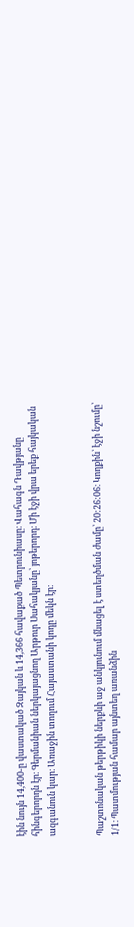էին նույն 14,400-ը վաստակած Զայկան և 14,366 հավաքած Պետրունիասը։ Վահագն Դավթյանը հինգերորդն էր։ Գերմանիան ներկայացնող Արթուր Սահակյանը՝ յոթերորդ։ Մի էջի վրա երեք հայկական ազգանուն կար։ Առաջին տողում Հայաստանի կոդը մեկն էր։


Պաշտոնական թերթիկի ներքևի աջ անկյունում մնացել է ստեղծման ժամը՝ 20:26:06։ Կողքին՝ էջի նշումը՝ 1/1։ Պատմության համար այնտեղ առանձին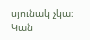սյունակ չկա։ Կան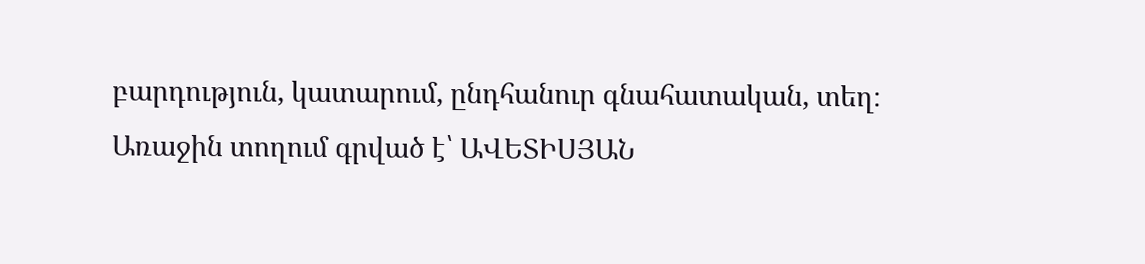բարդություն, կատարում, ընդհանուր գնահատական, տեղ։ Առաջին տողում գրված է՝ ԱՎԵՏԻՍՅԱՆ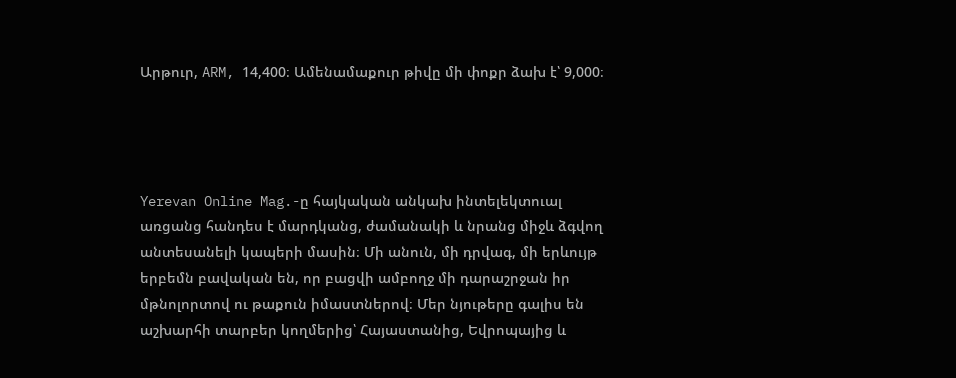Արթուր, ARM, 14,400։ Ամենամաքուր թիվը մի փոքր ձախ է՝ 9,000։




Yerevan Online Mag.-ը հայկական անկախ ինտելեկտուալ առցանց հանդես է մարդկանց, ժամանակի և նրանց միջև ձգվող անտեսանելի կապերի մասին։ Մի անուն, մի դրվագ, մի երևույթ երբեմն բավական են, որ բացվի ամբողջ մի դարաշրջան իր մթնոլորտով ու թաքուն իմաստներով։ Մեր նյութերը գալիս են աշխարհի տարբեր կողմերից՝ Հայաստանից, Եվրոպայից և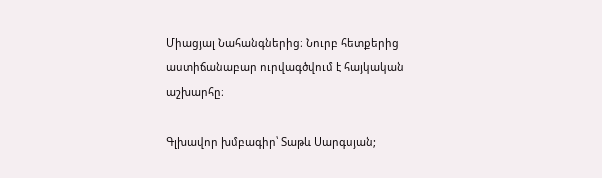Միացյալ Նահանգներից։ Նուրբ հետքերից աստիճանաբար ուրվագծվում է հայկական աշխարհը։

Գլխավոր խմբագիր՝ Տաթև Սարգսյան;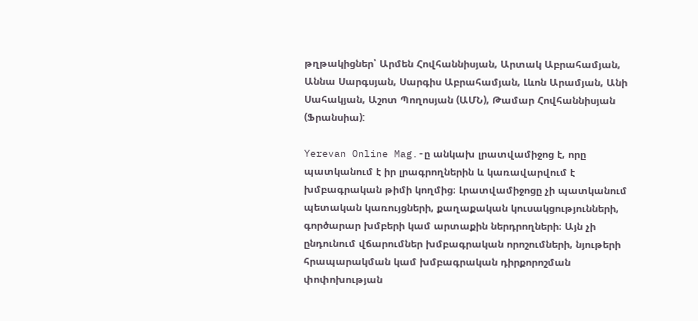թղթակիցներ՝ Արմեն Հովհաննիսյան, Արտակ Աբրահամյան, Աննա Սարգսյան, Սարգիս Աբրահամյան, Լևոն Արամյան, Անի Սահակյան, Աշոտ Պողոսյան (ԱՄՆ), Թամար Հովհաննիսյան (Ֆրանսիա):

Yerevan Online Mag.-ը անկախ լրատվամիջոց է, որը պատկանում է իր լրագրողներին և կառավարվում է խմբագրական թիմի կողմից։ Լրատվամիջոցը չի պատկանում պետական կառույցների, քաղաքական կուսակցությունների, գործարար խմբերի կամ արտաքին ներդրողների։ Այն չի ընդունում վճարումներ խմբագրական որոշումների, նյութերի հրապարակման կամ խմբագրական դիրքորոշման փոփոխության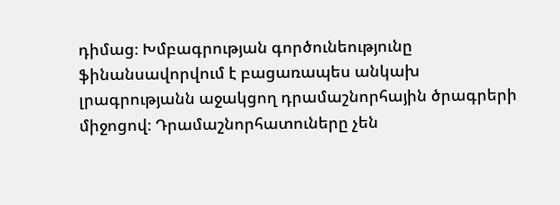դիմաց։ Խմբագրության գործունեությունը ֆինանսավորվում է բացառապես անկախ լրագրությանն աջակցող դրամաշնորհային ծրագրերի միջոցով։ Դրամաշնորհատուները չեն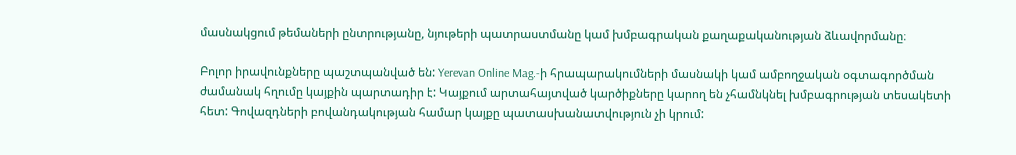մասնակցում թեմաների ընտրությանը, նյութերի պատրաստմանը կամ խմբագրական քաղաքականության ձևավորմանը։

Բոլոր իրավունքները պաշտպանված են: Yerevan Online Mag.-ի հրապարակումների մասնակի կամ ամբողջական օգտագործման ժամանակ հղումը կայքին պարտադիր է: Կայքում արտահայտված կարծիքները կարող են չհամնկնել խմբագրության տեսակետի հետ: Գովազդների բովանդակության համար կայքը պատասխանատվություն չի կրում: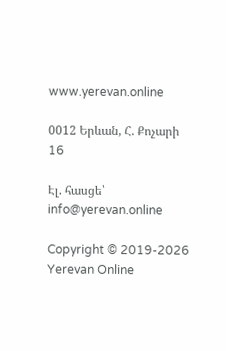www.yerevan.online

0012 Երևան, Հ. Քոչարի 16

Էլ. հասցե՝ info@yerevan.online

Copyright © 2019-2026 Yerevan Online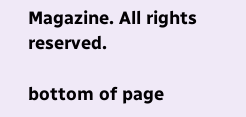Magazine. All rights reserved.

bottom of page